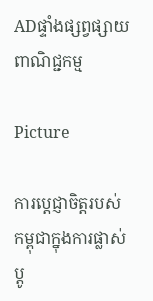ADផ្ទាំងផ្សព្វផ្សាយពាណិជ្ជកម្ម

Picture

ការប្តេជ្ញាចិត្តរបស់កម្ពុជាក្នុងការផ្លាស់ប្តូ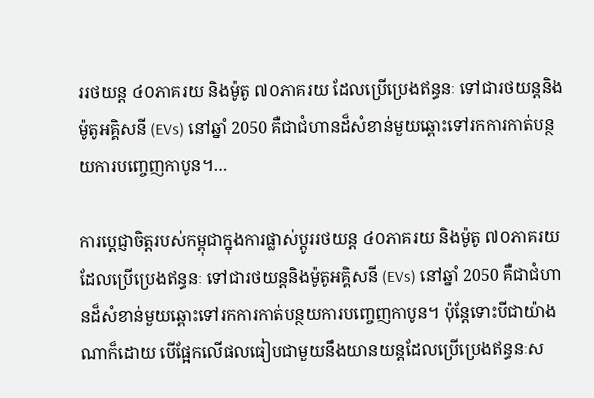ររថយន្ត ៤០ភាគរយ និងម៉ូតូ ៧០ភាគរយ ដែលប្រើប្រេងឥន្ធនៈ ទៅជារថយន្តនិងម៉ូតូអគ្គិសនី (EVs) នៅឆ្នាំ 2050 គឺជាជំហានដ៏សំខាន់មួយឆ្ពោះទៅរកការកាត់បន្ថយការបញ្ចេញកាបូន។…

ការប្តេជ្ញាចិត្តរបស់កម្ពុជាក្នុងការផ្លាស់ប្តូររថយន្ត ៤០ភាគរយ និងម៉ូតូ ៧០ភាគរយ ដែលប្រើប្រេងឥន្ធនៈ ទៅជារថយន្តនិងម៉ូតូអគ្គិសនី (EVs) នៅឆ្នាំ 2050 គឺជាជំហានដ៏សំខាន់មួយឆ្ពោះទៅរកការកាត់បន្ថយការបញ្ចេញកាបូន។ ប៉ុន្តែទោះបីជាយ៉ាងណាក៏ដោយ បើផ្អែកលើផលធៀបជាមួយនឹងយានយន្តដែលប្រើប្រេងឥន្ធនៈស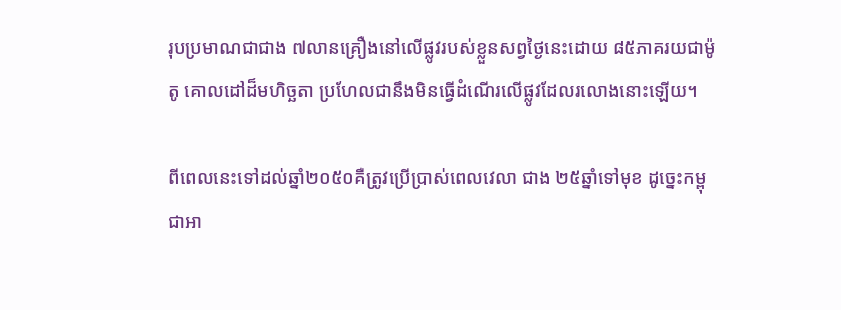រុបប្រមាណជាជាង ៧លានគ្រឿងនៅលើផ្លូវរបស់ខ្លួនសព្វថ្ងៃនេះដោយ ៨៥ភាគរយជាម៉ូតូ គោលដៅដ៏មហិច្ឆតា ប្រហែលជានឹងមិនធ្វើដំណើរលើផ្លូវដែលរលោងនោះឡើយ។

ពីពេលនេះទៅដល់ឆ្នាំ២០៥០គឺត្រូវប្រើប្រាស់ពេលវេលា ជាង ២៥ឆ្នាំទៅមុខ ដូច្នេះកម្ពុជាអា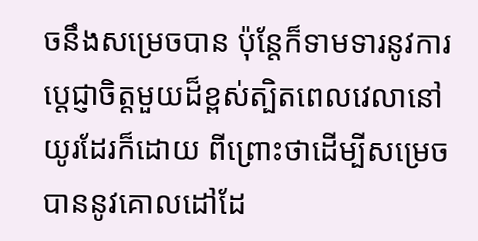ចនឹងសម្រេចបាន ប៉ុន្តែក៏ទាមទារនូវការប្តេជ្ញាចិត្តមួយដ៏ខ្ពស់ត្បិតពេលវេលានៅយូរដែរក៏ដោយ ពីព្រោះថាដើម្បីសម្រេចបាននូវគោលដៅដែ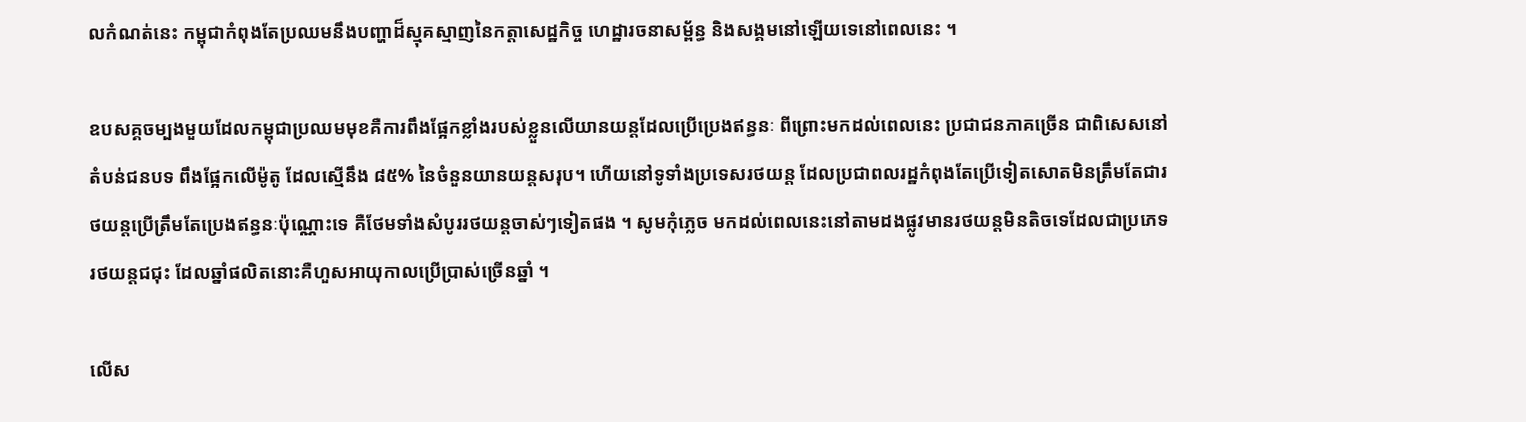លកំណត់នេះ កម្ពុជាកំពុងតែប្រឈមនឹងបញ្ហាដ៏ស្មុគស្មាញនៃកត្តាសេដ្ឋកិច្ច ហេដ្ឋារចនាសម្ព័ន្ធ និងសង្គមនៅឡើយទេនៅពេលនេះ ។

ឧបសគ្គចម្បងមួយដែលកម្ពុជាប្រឈមមុខគឺការពឹងផ្អែកខ្លាំងរបស់ខ្លួនលើយានយន្តដែលប្រើប្រេងឥន្ធនៈ ពីព្រោះមកដល់ពេលនេះ ប្រជាជនភាគច្រើន ជាពិសេសនៅតំបន់ជនបទ ពឹងផ្អែកលើម៉ូតូ ដែលស្មើនឹង ៨៥% នៃចំនួនយានយន្តសរុប។ ហើយនៅទូទាំងប្រទេសរថយន្ត ដែលប្រជាពលរដ្ឋកំពុងតែប្រើទៀតសោតមិនត្រឹមតែជារថយន្តប្រើត្រឹមតែប្រេងឥន្ធនៈប៉ុណ្ណោះទេ គឺថែមទាំងសំបូររថយន្តចាស់ៗទៀតផង ។ សូមកុំភ្លេច មកដល់ពេលនេះនៅតាមដងផ្លូវមានរថយន្តមិនតិចទេដែលជាប្រភេទរថយន្តជជុះ ដែលឆ្នាំផលិតនោះគឺហួសអាយុកាលប្រើប្រាស់ច្រើនឆ្នាំ ។

លើស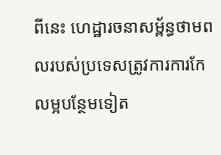ពីនេះ ហេដ្ឋារចនាសម្ព័ន្ធថាមពលរបស់ប្រទេសត្រូវការការកែលម្អបន្ថែមទៀត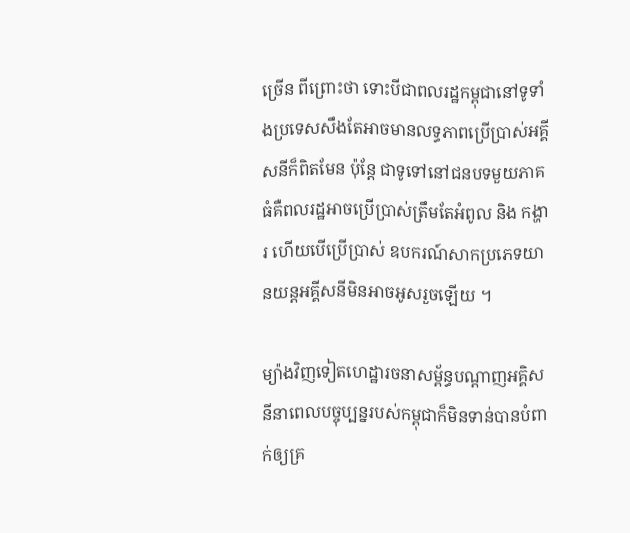ច្រើន ពីព្រោះថា ទោះបីជាពលរដ្ឋកម្ពុជានៅទូទាំងប្រទេសសឹងតែអាចមានលទ្ធភាពប្រើប្រាស់អគ្គីសនីក៏ពិតមែន ប៉ុន្តែ ជាទូទៅនៅជនបទមួយភាគធំគឺពលរដ្ឋអាចប្រើប្រាស់ត្រឹមតែអំពូល និង កង្ហារ ហើយបើប្រើប្រាស់ ឧបករណ៍សាកប្រភេទយានយន្តអគ្គីសនីមិនអាចអូសរួចឡើយ ។

ម្យ៉ាងវិញទៀតហេដ្ឋារចនាសម្ព័ន្ធបណ្តាញអគ្គិសនីនាពេលបច្ចុប្បន្នរបស់កម្ពុជាក៏មិនទាន់បានបំពាក់ឲ្យគ្រ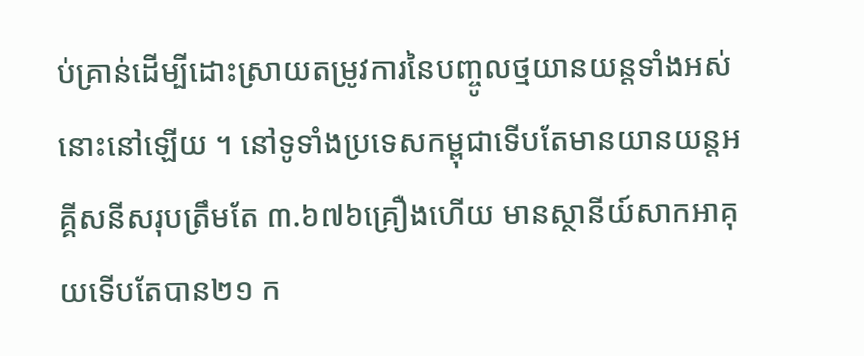ប់គ្រាន់ដើម្បីដោះស្រាយតម្រូវការនៃបញ្ចូលថ្មយានយន្តទាំងអស់នោះនៅឡើយ ។ នៅទូទាំងប្រទេសកម្ពុជាទើបតែមានយានយន្តអគ្គីសនីសរុបត្រឹមតែ ៣.៦៧៦គ្រឿងហើយ មានស្ថានីយ៍សាកអាគុយទើបតែបាន២១ ក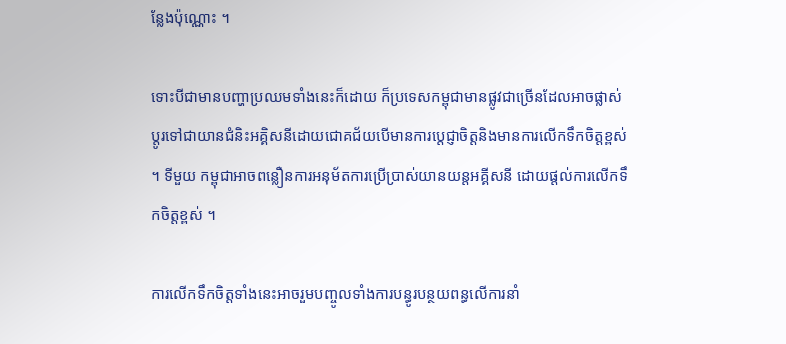ន្លែងប៉ុណ្ណោះ ។

ទោះបីជាមានបញ្ហាប្រឈមទាំងនេះក៏ដោយ ក៏ប្រទេសកម្ពុជាមានផ្លូវជាច្រើនដែលអាចផ្លាស់ប្តូរទៅជាយានជំនិះអគ្គិសនីដោយជោគជ័យបើមានការប្តេជ្ញាចិត្តនិងមានការលើកទឹកចិត្តខ្ពស់។ ទីមួយ កម្ពុជាអាចពន្លឿនការអនុម័តការប្រើប្រាស់យានយន្តអគ្គីសនី ដោយផ្តល់ការលើកទឹកចិត្តខ្ពស់ ។

ការលើកទឹកចិត្តទាំងនេះអាចរួមបញ្ចូលទាំងការបន្ធូរបន្ថយពន្ធលើការនាំ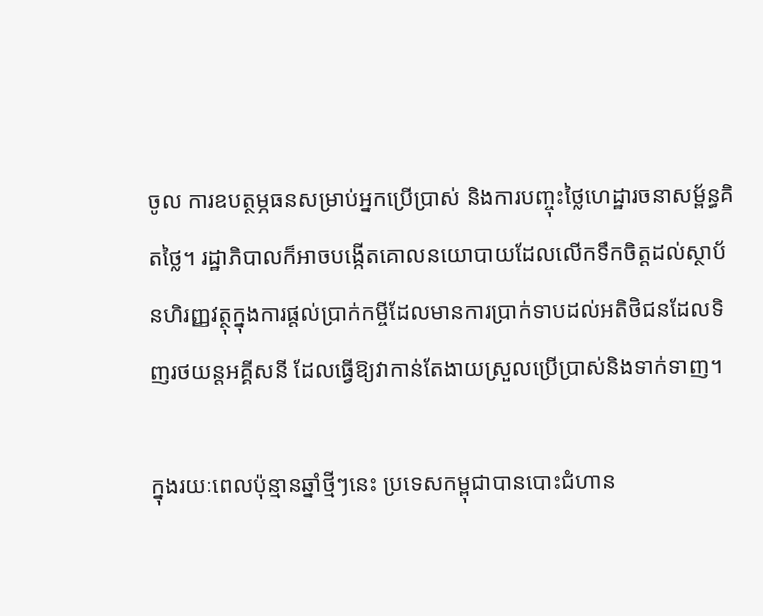ចូល ការឧបត្ថម្ភធនសម្រាប់អ្នកប្រើប្រាស់ និងការបញ្ចុះថ្លៃហេដ្ឋារចនាសម្ព័ន្ធគិតថ្លៃ។ រដ្ឋាភិបាលក៏អាចបង្កើតគោលនយោបាយដែលលើកទឹកចិត្តដល់ស្ថាប័នហិរញ្ញវត្ថុក្នុងការផ្តល់ប្រាក់កម្ចីដែលមានការប្រាក់ទាបដល់អតិថិជនដែលទិញរថយន្តអគ្គីសនី ដែលធ្វើឱ្យវាកាន់តែងាយស្រួលប្រើប្រាស់និងទាក់ទាញ។

ក្នុងរយៈពេលប៉ុន្មានឆ្នាំថ្មីៗនេះ ប្រទេសកម្ពុជាបានបោះជំហាន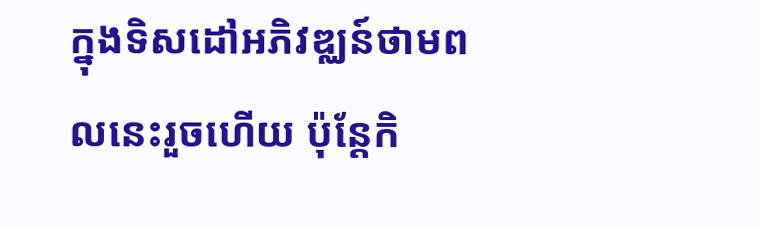ក្នុងទិសដៅអភិវឌ្ឈន៍ថាមពលនេះរួចហើយ ប៉ុន្តែកិ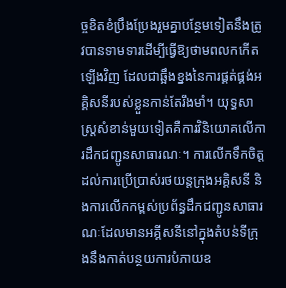ច្ចខិតខំប្រឹងប្រែងរួមគ្នាបន្ថែមទៀតនឹងត្រូវបានទាមទារដើម្បីធ្វើឱ្យថាមពលកកើតឡើងវិញ ដែលជាឆ្អឹងខ្នងនៃការផ្គត់ផ្គង់អគ្គិសនីរបស់ខ្លួនកាន់តែរឹងមាំ។ យុទ្ធសាស្ត្រសំខាន់មួយទៀតគឺការវិនិយោគលើការដឹកជញ្ជូនសាធារណៈ។ ការលើកទឹកចិត្តដល់ការប្រើប្រាស់រថយន្តក្រុងអគ្គិសនី និងការលើកកម្ពស់ប្រព័ន្ធដឹកជញ្ជូនសាធារណៈដែលមានអគ្គីសនីនៅក្នុងតំបន់ទីក្រុងនឹងកាត់បន្ថយការបំភាយឧ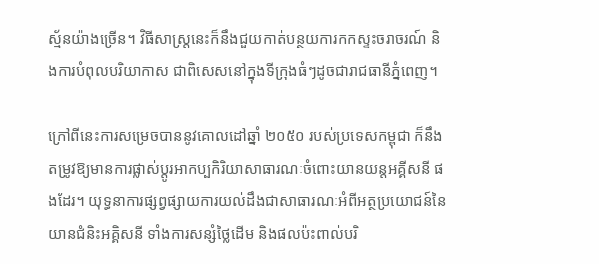ស្ម័នយ៉ាងច្រើន។ វិធីសាស្ត្រនេះក៏នឹងជួយកាត់បន្ថយការកកស្ទះចរាចរណ៍ និងការបំពុលបរិយាកាស ជាពិសេសនៅក្នុងទីក្រុងធំៗដូចជារាជធានីភ្នំពេញ។

ក្រៅពីនេះការសម្រេចបាននូវគោលដៅឆ្នាំ ២០៥០ របស់ប្រទេសកម្ពុជា ក៏នឹងតម្រូវឱ្យមានការផ្លាស់ប្តូរអាកប្បកិរិយាសាធារណៈចំពោះយានយន្តអគ្គីសនី ផងដែរ។ យុទ្ធនាការផ្សព្វផ្សាយការយល់ដឹងជាសាធារណៈអំពីអត្ថប្រយោជន៍នៃយានជំនិះអគ្គិសនី ទាំងការសន្សំថ្លៃដើម និងផលប៉ះពាល់បរិ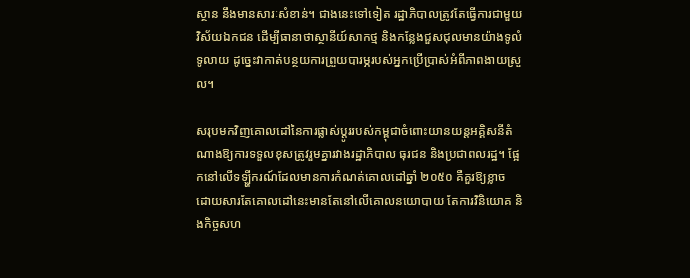ស្ថាន នឹងមានសារៈសំខាន់។ ជាងនេះទៅទៀត រដ្ឋាភិបាលត្រូវតែធ្វើការជាមួយវិស័យឯកជន ដើម្បីធានាថាស្ថានីយ៍សាកថ្ម និងកន្លែងជួសជុលមានយ៉ាងទូលំទូលាយ ដូច្នេះវាកាត់បន្ថយការព្រួយបារម្ភរបស់អ្នកប្រើប្រាស់អំពីភាពងាយស្រួល។

សរុបមកវិញគោលដៅនៃការផ្លាស់ប្តូររបស់កម្ពុជាចំពោះយានយន្តអគ្គិសនីតំណាងឱ្យការទទួលខុសត្រូវរួមគ្នារវាងរដ្ឋាភិបាល ធុរជន និងប្រជាពលរដ្ឋ។ ផ្អែកនៅលើទឡ្ហីករណ៍ដែលមានការកំណត់គោលដៅឆ្នាំ ២០៥០ គឺគួរឱ្យខ្លាច ដោយសារតែគោលដៅនេះមានតែនៅលើគោលនយោបាយ តែការវិនិយោគ និងកិច្ចសហ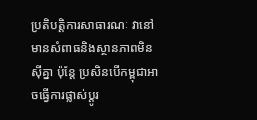ប្រតិបត្តិការសាធារណៈ វានៅមានសំពាធនិងស្ថានភាពមិនស៊ីគ្នា ប៉ុន្តែ ប្រសិនបើកម្ពុជាអាចធ្វើការផ្លាស់ប្តូរ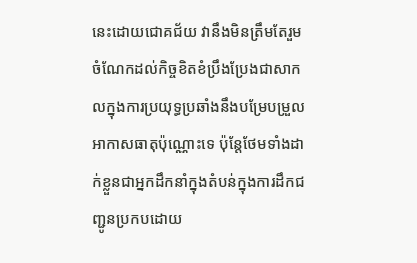នេះដោយជោគជ័យ វានឹងមិនត្រឹមតែរួមចំណែកដល់កិច្ចខិតខំប្រឹងប្រែងជាសាកលក្នុងការប្រយុទ្ធប្រឆាំងនឹងបម្រែបម្រួលអាកាសធាតុប៉ុណ្ណោះទេ ប៉ុន្តែថែមទាំងដាក់ខ្លួនជាអ្នកដឹកនាំក្នុងតំបន់ក្នុងការដឹកជញ្ជូនប្រកបដោយ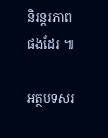និរន្តរភាពផងដែរ ៕

អត្ថបទសរ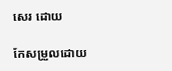សេរ ដោយ

កែសម្រួលដោយ